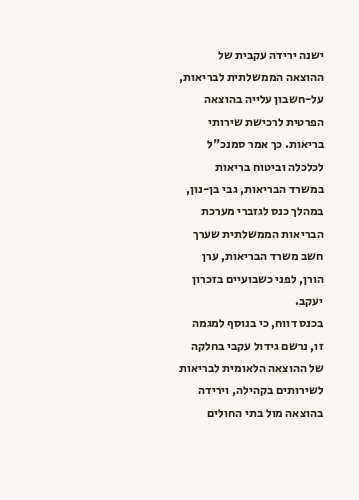ישנה ירידה עקבית של ההוצאה הממשלתית לבריאות, על-חשבון עלייה בהוצאה הפרטית לרכישת שירותי בריאות. כך אמר סמנכ"ל לכלכלה וביטוח בריאות במשרד הבריאות, גבי בן-נון, במהלך כנס לגזברי מערכת הבריאות הממשלתית שערך חשב משרד הבריאות, ערן הורן, לפני כשבועיים בזכרון יעקב.
בכנס דווח, כי בנוסף למגמה זו, נרשם גידול עקבי בחלקה של ההוצאה הלאומית לבריאות לשירותים בקהילה, וירידה בהוצאה מול בתי החולים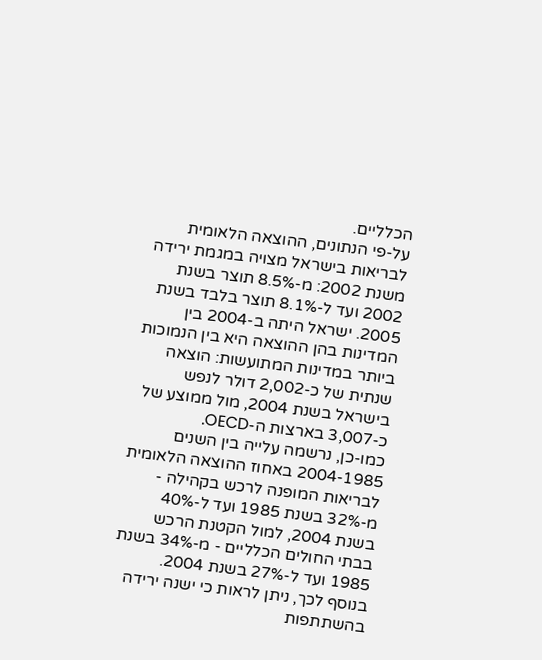הכלליים.
על-פי הנתונים, ההוצאה הלאומית לבריאות בישראל מצויה במגמת ירידה משנת 2002: מ-8.5% תוצר בשנת 2002 ועד ל-8.1% תוצר בלבד בשנת 2005. ישראל היתה ב-2004 בין המדינות בהן ההוצאה היא בין הנמוכות ביותר במדינות המתועשות: הוצאה שנתית של כ-2,002 דולר לנפש בישראל בשנת 2004, מול ממוצע של כ-3,007 בארצות ה-OECD.
כמו-כן, נרשמה עלייה בין השנים 2004-1985 באחוז ההוצאה הלאומית לבריאות המופנה לרכש בקהילה - מ-32% בשנת 1985 ועד ל-40% בשנת 2004, למול הקטנת הרכש בבתי החולים הכלליים - מ-34% בשנת 1985 ועד ל-27% בשנת 2004.
בנוסף לכך, ניתן לראות כי ישנה ירידה בהשתתפות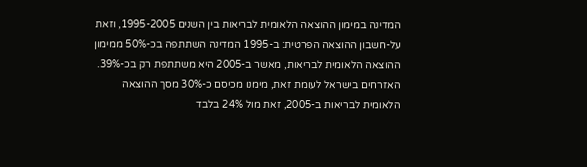המדינה במימון ההוצאה הלאומית לבריאות בין השנים 1995-2005, וזאת על-חשבון ההוצאה הפרטית: ב-1995 המדינה השתתפה בכ-50% ממימון ההוצאה הלאומית לבריאות, מאשר ב-2005 היא משתתפת רק בכ-39%. האזרחים בישראל לעומת זאת, מימנו מכיסם כ-30% מסך ההוצאה הלאומית לבריאות ב-2005, זאת מול 24% בלבד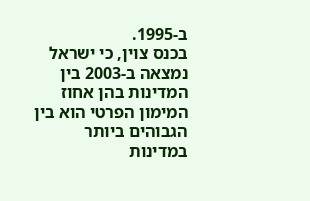ב-1995.
בכנס צוין, כי ישראל נמצאה ב-2003 בין המדינות בהן אחוז המימון הפרטי הוא בין הגבוהים ביותר במדינות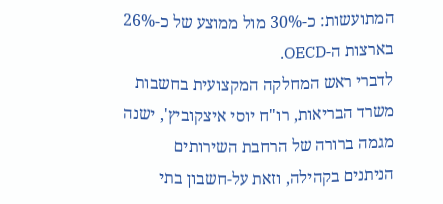המתועשות: כ-30% מול ממוצע של כ-26% בארצות ה-OECD.
לדברי ראש המחלקה המקצועית בחשבות משרד הבריאות, רו"ח יוסי איצקוביץ', ישנה מגמה ברורה של הרחבת השירותים הניתנים בקהילה, וזאת על-חשבון בתי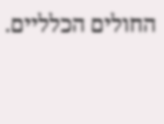החולים הכלליים.